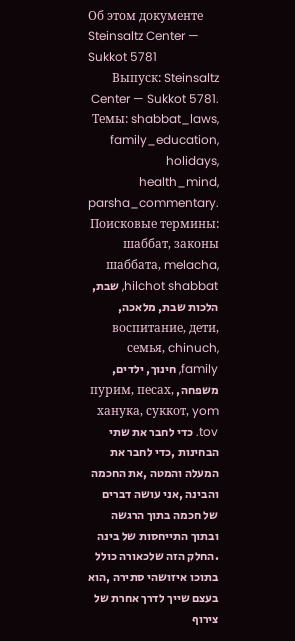Об этом документе
Steinsaltz Center — Sukkot 5781
Выпуск: Steinsaltz Center — Sukkot 5781. Темы: shabbat_laws, family_education, holidays, health_mind, parsha_commentary. Поисковые термины: шаббат, законы шаббата, melacha, hilchot shabbat, שבת, הלכות שבת, מלאכה, воспитание, дети, семья, chinuch, family, חינוך, ילדים, משפחה, пурим, песах, ханука, суккот, yom tov. כדי לחבר את שתי הבחינות ,כדי לחבר את המעלה והמטה ,את החכמה והבינה ,אני עושה דברים של חכמה בתוך הרגשה ובתוך התייחסות של בינה .החלק הזה שלכאורה כולל בתוכו איזושהי סתירה ,הוא בעצם שייך לדרך אחרת של צירוף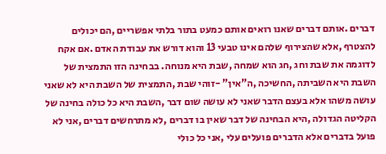דברים .אותם דברים שאנו רואים אותם כמעט בתור בלתי אפשריים ,הם יכולים להצטרף ,אלא שהצירוף שלהם אינו טבעי 13 והוא דורש את עבודת האדם .אם אקח לדוגמה את שבת וחג ,חג הוא שמחה ,שבת היא מנוחה. בבחינה הזו התמצית של השבת היא השביתה ,החשיכה ,ה"אין" -זוהי שבת ,התמצית של השבת היא לא שאני עושה משהו אלא בעצם הדבר שאני לא עושה שום דבר ,השבת היא כל כולה בחינה של הקליטה הגדולה ,היא הבחינה של דבר שאין בו דברים ,לא מתרחשים דברים ,אני לא פועל בדברים אלא הדברים פועלים עלי ,אני כל כולי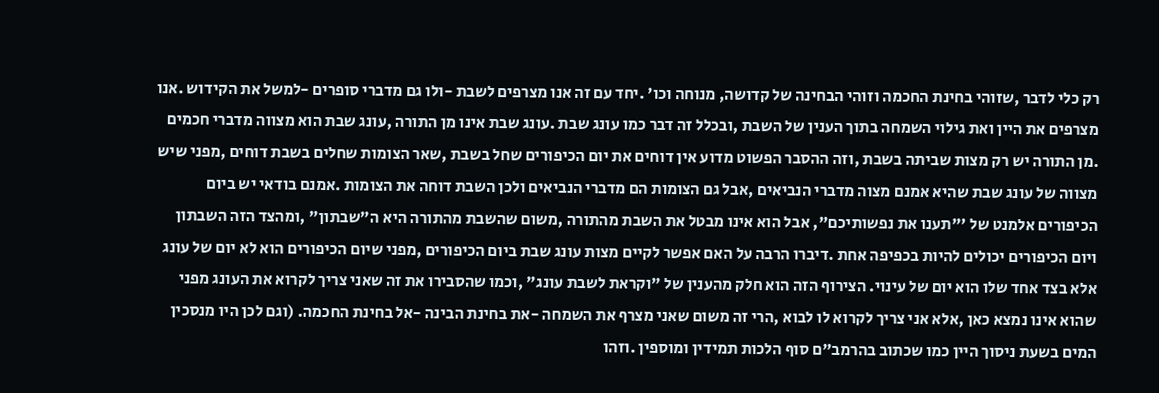רק כלי לדבר ,שזוהי בחינת החכמה וזוהי הבחינה של קדושה, מנוחה וכו' .יחד עם זה אנו מצרפים לשבת -ולו גם מדברי סופרים -למשל את הקידוש .אנו מצרפים את היין ואת גילוי השמחה בתוך הענין של השבת ,ובכלל זה דבר כמו עונג שבת .עונג שבת אינו מן התורה ,עונג שבת הוא מצווה מדברי חכמים .מן התורה יש רק מצות שביתה בשבת ,וזה ההסבר הפשוט מדוע אין דוחים את יום הכיפורים שחל בשבת ,שאר הצומות שחלים בשבת דוחים ,מפני שיש מצווה של עונג שבת שהיא אמנם מצוה מדברי הנביאים ,אבל גם הצומות הם מדברי הנביאים ולכן השבת דוחה את הצומות .אמנם בודאי יש ביום הכיפורים אלמנט של '"תענו את נפשותיכם", אבל הוא אינו מבטל את השבת מהתורה ,משום שהשבת מהתורה היא ה"שבתון" ,ומהצד הזה השבתון ויום הכיפורים יכולים להיות בכפיפה אחת .דיברו הרבה על האם אפשר לקיים מצות עונג שבת ביום הכיפורים ,מפני שיום הכיפורים הוא לא יום של עונג אלא בצד אחד שלו הוא יום של עינוי. הצירוף הזה הוא חלק מהענין של "וקראת לשבת עונג" ,וכמו שהסבירו את זה שאני צריך לקרוא את העונג מפני שהוא אינו נמצא כאן ,אלא אני צריך לקרוא לו לבוא ,הרי זה משום שאני מצרף את השמחה -את בחינת הבינה -אל בחינת החכמה. (וגם לכן היו מנסכין המים בשעת ניסוך היין כמו שכתוב בהרמב"ם סוף הלכות תמידין ומוספין .וזהו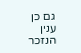גם כן ענין הנזכר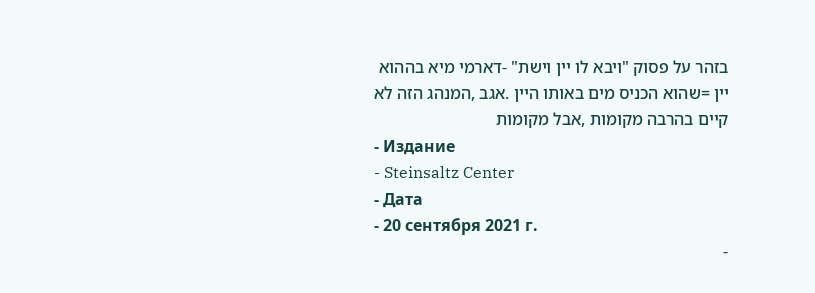בזהר על פסוק "ויבא לו יין וישת" -דארמי מיא בההוא יין =שהוא הכניס מים באותו היין .אגב ,המנהג הזה לא קיים בהרבה מקומות ,אבל מקומות
- Издание
- Steinsaltz Center
- Дата
- 20 сентября 2021 г.
-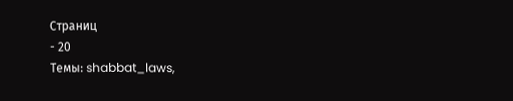Страниц
- 20
Темы: shabbat_laws,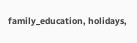family_education, holidays,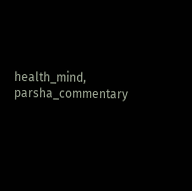health_mind, parsha_commentary